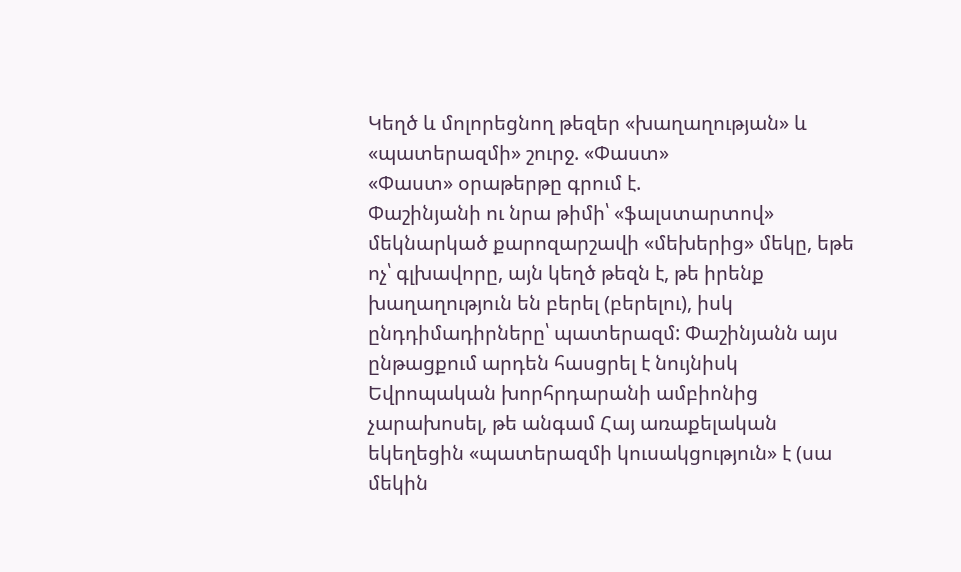Կեղծ և մոլորեցնող թեզեր «խաղաղության» և «պատերազմի» շուրջ. «Փաստ»
«Փաստ» օրաթերթը գրում է.
Փաշինյանի ու նրա թիմի՝ «ֆալստարտով» մեկնարկած քարոզարշավի «մեխերից» մեկը, եթե ոչ՝ գլխավորը, այն կեղծ թեզն է, թե իրենք խաղաղություն են բերել (բերելու), իսկ ընդդիմադիրները՝ պատերազմ: Փաշինյանն այս ընթացքում արդեն հասցրել է նույնիսկ Եվրոպական խորհրդարանի ամբիոնից չարախոսել, թե անգամ Հայ առաքելական եկեղեցին «պատերազմի կուսակցություն» է (սա մեկին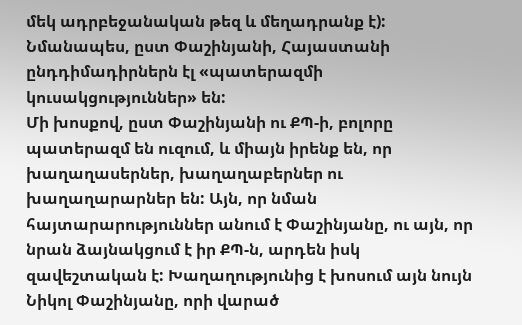մեկ ադրբեջանական թեզ և մեղադրանք է): Նմանապես, ըստ Փաշինյանի, Հայաստանի ընդդիմադիրներն էլ «պատերազմի կուսակցություններ» են:
Մի խոսքով, ըստ Փաշինյանի ու ՔՊ-ի, բոլորը պատերազմ են ուզում, և միայն իրենք են, որ խաղաղասերներ, խաղաղաբերներ ու խաղաղարարներ են: Այն, որ նման հայտարարություններ անում է Փաշինյանը, ու այն, որ նրան ձայնակցում է իր ՔՊ-ն, արդեն իսկ զավեշտական է: Խաղաղությունից է խոսում այն նույն Նիկոլ Փաշինյանը, որի վարած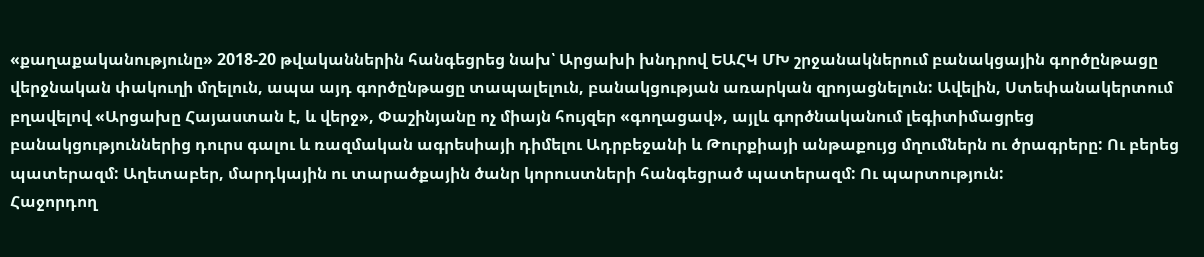«քաղաքականությունը» 2018-20 թվականներին հանգեցրեց նախ՝ Արցախի խնդրով ԵԱՀԿ ՄԽ շրջանակներում բանակցային գործընթացը վերջնական փակուղի մղելուն, ապա այդ գործընթացը տապալելուն, բանակցության առարկան զրոյացնելուն: Ավելին, Ստեփանակերտում բղավելով «Արցախը Հայաստան է, և վերջ», Փաշինյանը ոչ միայն հույզեր «գողացավ», այլև գործնականում լեգիտիմացրեց բանակցություններից դուրս գալու և ռազմական ագրեսիայի դիմելու Ադրբեջանի և Թուրքիայի անթաքույց մղումներն ու ծրագրերը: Ու բերեց պատերազմ: Աղետաբեր, մարդկային ու տարածքային ծանր կորուստների հանգեցրած պատերազմ: Ու պարտություն:
Հաջորդող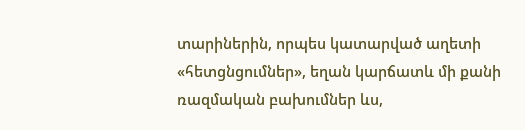տարիներին, որպես կատարված աղետի «հետցնցումներ», եղան կարճատև մի քանի ռազմական բախումներ ևս,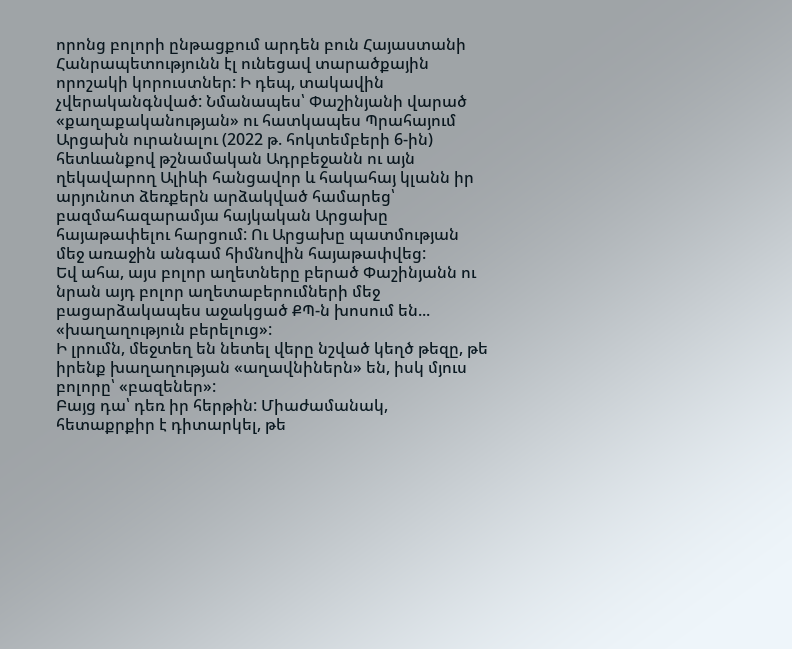որոնց բոլորի ընթացքում արդեն բուն Հայաստանի Հանրապետությունն էլ ունեցավ տարածքային որոշակի կորուստներ: Ի դեպ, տակավին չվերականգնված: Նմանապես՝ Փաշինյանի վարած «քաղաքականության» ու հատկապես Պրահայում Արցախն ուրանալու (2022 թ. հոկտեմբերի 6-ին) հետևանքով թշնամական Ադրբեջանն ու այն ղեկավարող Ալիևի հանցավոր և հակահայ կլանն իր արյունոտ ձեռքերն արձակված համարեց՝ բազմահազարամյա հայկական Արցախը հայաթափելու հարցում: Ու Արցախը պատմության մեջ առաջին անգամ հիմնովին հայաթափվեց:
Եվ ահա, այս բոլոր աղետները բերած Փաշինյանն ու նրան այդ բոլոր աղետաբերումների մեջ բացարձակապես աջակցած ՔՊ-ն խոսում են... «խաղաղություն բերելուց»:
Ի լրումն, մեջտեղ են նետել վերը նշված կեղծ թեզը, թե իրենք խաղաղության «աղավնիներն» են, իսկ մյուս բոլորը՝ «բազեներ»:
Բայց դա՝ դեռ իր հերթին: Միաժամանակ, հետաքրքիր է դիտարկել, թե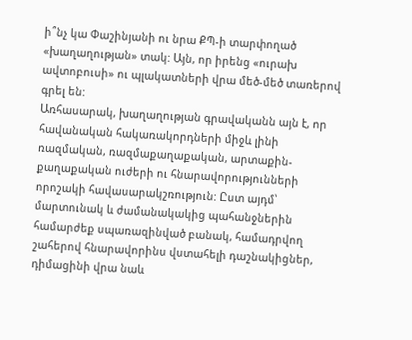ի՞նչ կա Փաշինյանի ու նրա ՔՊ-ի տարփողած «խաղաղության» տակ: Այն, որ իրենց «ուրախ ավտոբուսի» ու պլակատների վրա մեծ-մեծ տառերով գրել են:
Առհասարակ, խաղաղության գրավականն այն է, որ հավանական հակառակորդների միջև լինի ռազմական, ռազմաքաղաքական, արտաքին-քաղաքական ուժերի ու հնարավորությունների որոշակի հավասարակշռություն: Ըստ այդմ՝ մարտունակ և ժամանակակից պահանջներին համարժեք սպառազինված բանակ, համադրվող շահերով հնարավորինս վստահելի դաշնակիցներ, դիմացինի վրա նաև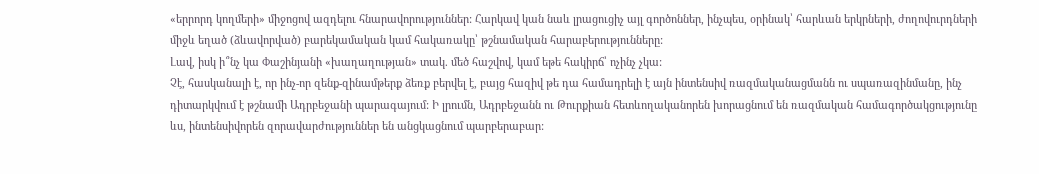«երրորդ կողմերի» միջոցով ազդելու հնարավորություններ: Հարկավ կան նաև լրացուցիչ այլ գործոններ, ինչպես, օրինակ՝ հարևան երկրների, ժողովուրդների միջև եղած (ձևավորված) բարեկամական կամ հակառակը՝ թշնամական հարաբերությունները:
Լավ, իսկ ի՞նչ կա Փաշինյանի «խաղաղության» տակ. մեծ հաշվով, կամ եթե հակիրճ՝ ոչինչ չկա:
Չէ, հասկանալի է, որ ինչ-որ զենք-զինամթերք ձեռք բերվել է, բայց հազիվ թե դա համադրելի է այն ինտենսիվ ռազմականացմանն ու սպառազինմանը, ինչ դիտարկվում է թշնամի Ադրբեջանի պարագայում: Ի լրումն, Ադրբեջանն ու Թուրքիան հետևողականորեն խորացնում են ռազմական համագործակցությունը ևս, ինտենսիվորեն զորավարժություններ են անցկացնում պարբերաբար: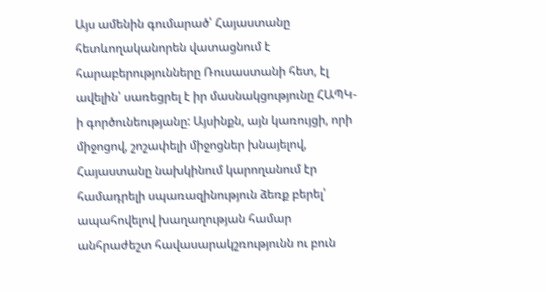Այս ամենին գումարած՝ Հայաստանը հետևողականորեն վատացնում է հարաբերությունները Ռուսաստանի հետ, էլ ավելին՝ սառեցրել է իր մասնակցությունը ՀԱՊԿ-ի գործունեությանը: Այսինքն, այն կառույցի, որի միջոցով, շոշափելի միջոցներ խնայելով, Հայաստանը նախկինում կարողանում էր համադրելի սպառազինություն ձեռք բերել՝ ապահովելով խաղաղության համար անհրաժեշտ հավասարակշռությունն ու բուն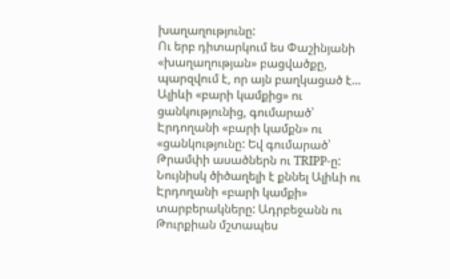խաղաղությունը:
Ու երբ դիտարկում ես Փաշինյանի «խաղաղության» բացվածքը, պարզվում է, որ այն բաղկացած է... Ալիևի «բարի կամքից» ու ցանկությունից, գումարած՝ Էրդողանի «բարի կամքն» ու «ցանկությունը: Եվ գումարած՝ Թրամփի ասածներն ու TRIPP-ը:
Նույնիսկ ծիծաղելի է քննել Ալիևի ու Էրդողանի «բարի կամքի» տարբերակները: Ադրբեջանն ու Թուրքիան մշտապես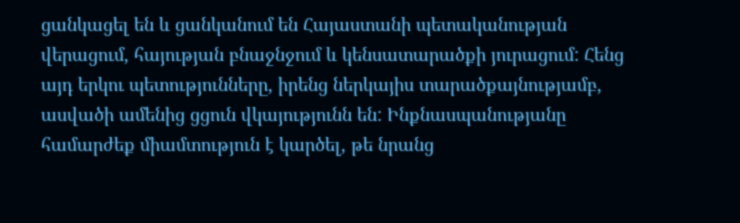ցանկացել են և ցանկանում են Հայաստանի պետականության վերացում, հայության բնաջնջում և կենսատարածքի յուրացում: Հենց այդ երկու պետությունները, իրենց ներկայիս տարածքայնությամբ, ասվածի ամենից ցցուն վկայությունն են: Ինքնասպանությանը համարժեք միամտություն է կարծել, թե նրանց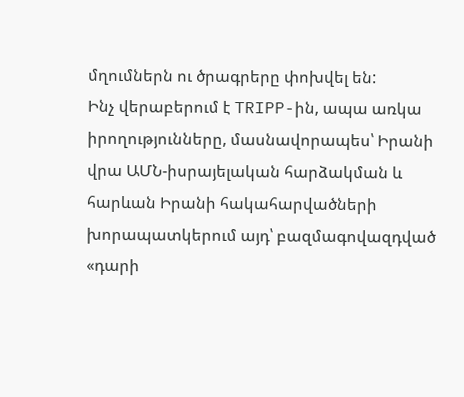մղումներն ու ծրագրերը փոխվել են:
Ինչ վերաբերում է TRIPP-ին, ապա առկա իրողությունները, մասնավորապես՝ Իրանի վրա ԱՄՆ-իսրայելական հարձակման և հարևան Իրանի հակահարվածների խորապատկերում այդ՝ բազմագովազդված «դարի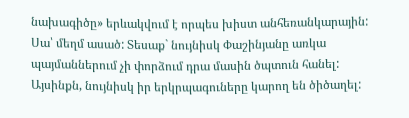նախագիծը» երևակվում է որպես խիստ անհեռանկարային: Սա՝ մեղմ ասած: Տեսաք` նույնիսկ Փաշինյանը առկա պայմաններում չի փորձում դրա մասին ծպտուն հանել: Այսինքն, նույնիսկ իր երկրպագուները կարող են ծիծաղել: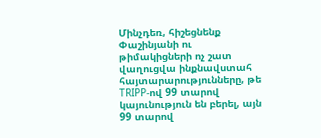Մինչդեռ, հիշեցնենք Փաշինյանի ու թիմակիցների ոչ շատ վաղուցվա ինքնավստահ հայտարարությունները, թե TRIPP-ով 99 տարով կայունություն են բերել, այն 99 տարով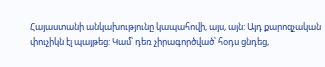Հայաստանի անկախությունը կապահովի, այս, այն: Այդ քարոզչական փուչիկն էլ պայթեց: Կամ՝ դեռ չիրագործված՝ հօդս ցնդեց,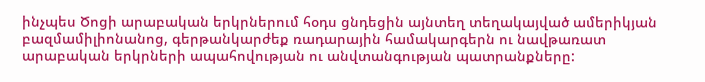ինչպես Ծոցի արաբական երկրներում հօդս ցնդեցին այնտեղ տեղակայված ամերիկյան բազմամիլիոնանոց, գերթանկարժեք ռադարային համակարգերն ու նավթառատ արաբական երկրների ապահովության ու անվտանգության պատրանքները: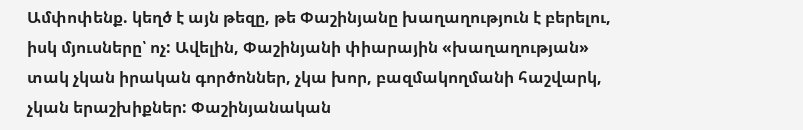Ամփոփենք. կեղծ է այն թեզը, թե Փաշինյանը խաղաղություն է բերելու, իսկ մյուսները՝ ոչ: Ավելին, Փաշինյանի փիարային «խաղաղության» տակ չկան իրական գործոններ, չկա խոր, բազմակողմանի հաշվարկ, չկան երաշխիքներ: Փաշինյանական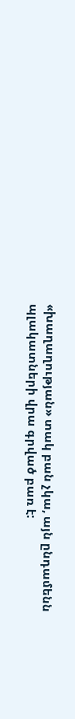«խաղաղության» տակ բան չկա, այն ընդամենն պլակատների վրա գրված բառ է: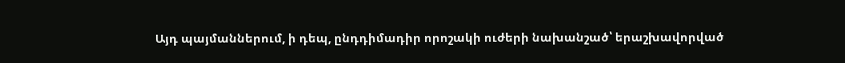Այդ պայմաններում, ի դեպ, ընդդիմադիր որոշակի ուժերի նախանշած՝ երաշխավորված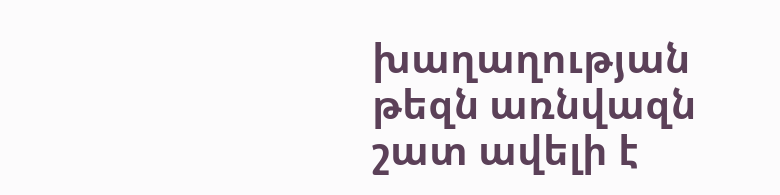խաղաղության թեզն առնվազն շատ ավելի է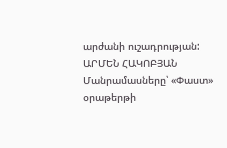արժանի ուշադրության:
ԱՐՄԵՆ ՀԱԿՈԲՅԱՆ
Մանրամասները՝ «Փաստ» օրաթերթի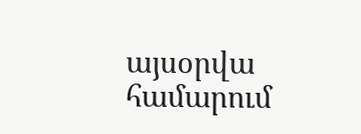այսօրվա համարում